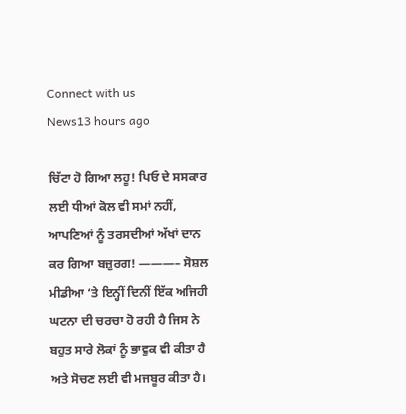Connect with us
News13 hours ago

ਚਿੱਟਾ ਹੋ ਗਿਆ ਲਹੂ! ਪਿਓ ਦੇ ਸਸਕਾਰ ਲਈ ਧੀਆਂ ਕੋਲ ਵੀ ਸਮਾਂ ਨਹੀਂ, ਆਪਣਿਆਂ ਨੂੰ ਤਰਸਦੀਆਂ ਅੱਖਾਂ ਦਾਨ ਕਰ ਗਿਆ ਬਜ਼ੁਰਗ! ———– ਸੋਸ਼ਲ ਮੀਡੀਆ ‘ਤੇ ਇਨ੍ਹੀਂ ਦਿਨੀਂ ਇੱਕ ਅਜਿਹੀ ਘਟਨਾ ਦੀ ਚਰਚਾ ਹੋ ਰਹੀ ਹੈ ਜਿਸ ਨੇ ਬਹੁਤ ਸਾਰੇ ਲੋਕਾਂ ਨੂੰ ਭਾਵੁਕ ਵੀ ਕੀਤਾ ਹੈ ਅਤੇ ਸੋਚਣ ਲਈ ਵੀ ਮਜਬੂਰ ਕੀਤਾ ਹੈ।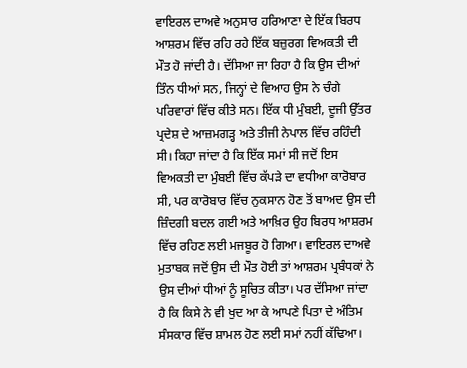ਵਾਇਰਲ ਦਾਅਵੇ ਅਨੁਸਾਰ ਹਰਿਆਣਾ ਦੇ ਇੱਕ ਬਿਰਧ ਆਸ਼ਰਮ ਵਿੱਚ ਰਹਿ ਰਹੇ ਇੱਕ ਬਜ਼ੁਰਗ ਵਿਅਕਤੀ ਦੀ ਮੌਤ ਹੋ ਜਾਂਦੀ ਹੈ। ਦੱਸਿਆ ਜਾ ਰਿਹਾ ਹੈ ਕਿ ਉਸ ਦੀਆਂ ਤਿੰਨ ਧੀਆਂ ਸਨ, ਜਿਨ੍ਹਾਂ ਦੇ ਵਿਆਹ ਉਸ ਨੇ ਚੰਗੇ ਪਰਿਵਾਰਾਂ ਵਿੱਚ ਕੀਤੇ ਸਨ। ਇੱਕ ਧੀ ਮੁੰਬਈ, ਦੂਜੀ ਉੱਤਰ ਪ੍ਰਦੇਸ਼ ਦੇ ਆਜ਼ਮਗੜ੍ਹ ਅਤੇ ਤੀਜੀ ਨੇਪਾਲ ਵਿੱਚ ਰਹਿੰਦੀ ਸੀ। ਕਿਹਾ ਜਾਂਦਾ ਹੈ ਕਿ ਇੱਕ ਸਮਾਂ ਸੀ ਜਦੋਂ ਇਸ ਵਿਅਕਤੀ ਦਾ ਮੁੰਬਈ ਵਿੱਚ ਕੱਪੜੇ ਦਾ ਵਧੀਆ ਕਾਰੋਬਾਰ ਸੀ, ਪਰ ਕਾਰੋਬਾਰ ਵਿੱਚ ਨੁਕਸਾਨ ਹੋਣ ਤੋਂ ਬਾਅਦ ਉਸ ਦੀ ਜ਼ਿੰਦਗੀ ਬਦਲ ਗਈ ਅਤੇ ਆਖ਼ਿਰ ਉਹ ਬਿਰਧ ਆਸ਼ਰਮ ਵਿੱਚ ਰਹਿਣ ਲਈ ਮਜਬੂਰ ਹੋ ਗਿਆ। ਵਾਇਰਲ ਦਾਅਵੇ ਮੁਤਾਬਕ ਜਦੋਂ ਉਸ ਦੀ ਮੌਤ ਹੋਈ ਤਾਂ ਆਸ਼ਰਮ ਪ੍ਰਬੰਧਕਾਂ ਨੇ ਉਸ ਦੀਆਂ ਧੀਆਂ ਨੂੰ ਸੂਚਿਤ ਕੀਤਾ। ਪਰ ਦੱਸਿਆ ਜਾਂਦਾ ਹੈ ਕਿ ਕਿਸੇ ਨੇ ਵੀ ਖੁਦ ਆ ਕੇ ਆਪਣੇ ਪਿਤਾ ਦੇ ਅੰਤਿਮ ਸੰਸਕਾਰ ਵਿੱਚ ਸ਼ਾਮਲ ਹੋਣ ਲਈ ਸਮਾਂ ਨਹੀਂ ਕੱਢਿਆ।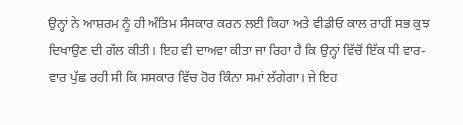ਉਨ੍ਹਾਂ ਨੇ ਆਸ਼ਰਮ ਨੂੰ ਹੀ ਅੰਤਿਮ ਸੰਸਕਾਰ ਕਰਨ ਲਈ ਕਿਹਾ ਅਤੇ ਵੀਡੀਓ ਕਾਲ ਰਾਹੀਂ ਸਭ ਕੁਝ ਦਿਖਾਉਣ ਦੀ ਗੱਲ ਕੀਤੀ। ਇਹ ਵੀ ਦਾਅਵਾ ਕੀਤਾ ਜਾ ਰਿਹਾ ਹੈ ਕਿ ਉਨ੍ਹਾਂ ਵਿੱਚੋਂ ਇੱਕ ਧੀ ਵਾਰ-ਵਾਰ ਪੁੱਛ ਰਹੀ ਸੀ ਕਿ ਸਸਕਾਰ ਵਿੱਚ ਹੋਰ ਕਿੰਨਾ ਸਮਾਂ ਲੱਗੇਗਾ। ਜੇ ਇਹ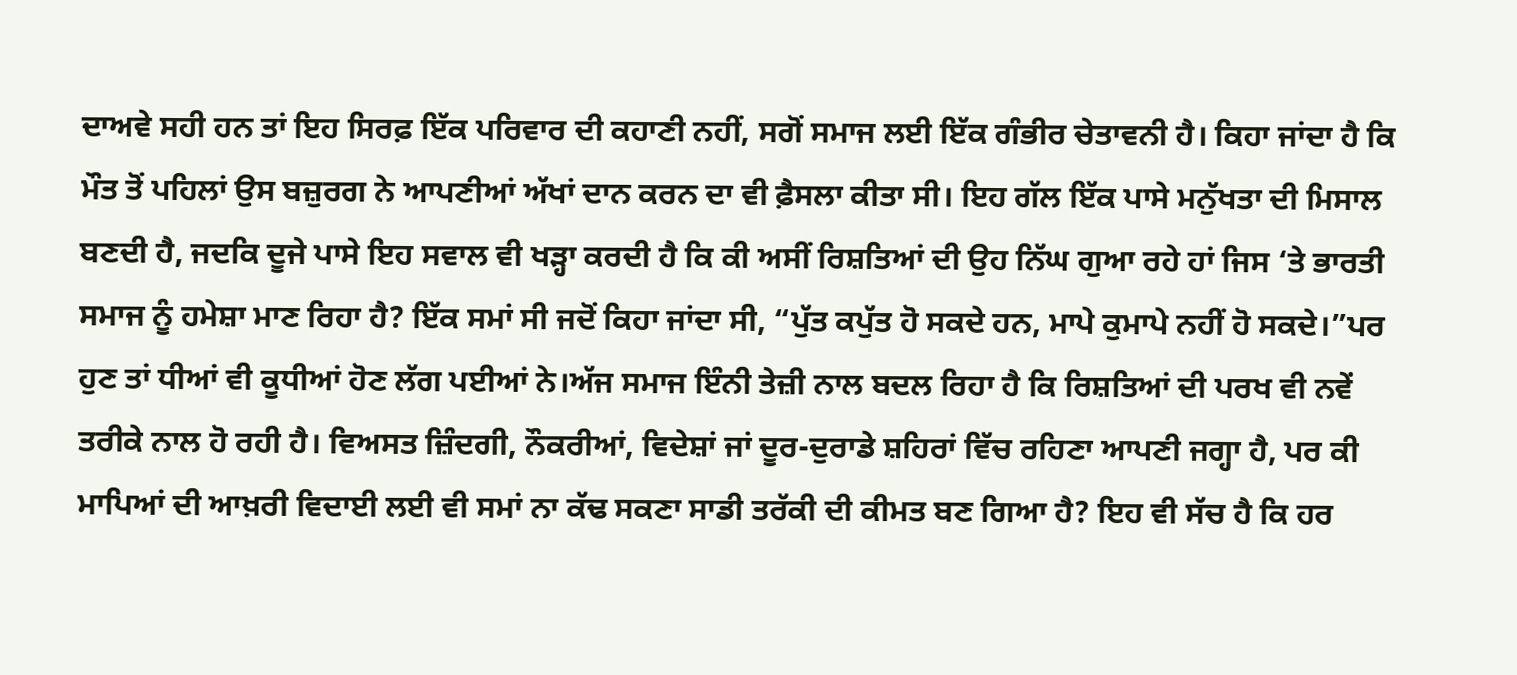ਦਾਅਵੇ ਸਹੀ ਹਨ ਤਾਂ ਇਹ ਸਿਰਫ਼ ਇੱਕ ਪਰਿਵਾਰ ਦੀ ਕਹਾਣੀ ਨਹੀਂ, ਸਗੋਂ ਸਮਾਜ ਲਈ ਇੱਕ ਗੰਭੀਰ ਚੇਤਾਵਨੀ ਹੈ। ਕਿਹਾ ਜਾਂਦਾ ਹੈ ਕਿ ਮੌਤ ਤੋਂ ਪਹਿਲਾਂ ਉਸ ਬਜ਼ੁਰਗ ਨੇ ਆਪਣੀਆਂ ਅੱਖਾਂ ਦਾਨ ਕਰਨ ਦਾ ਵੀ ਫ਼ੈਸਲਾ ਕੀਤਾ ਸੀ। ਇਹ ਗੱਲ ਇੱਕ ਪਾਸੇ ਮਨੁੱਖਤਾ ਦੀ ਮਿਸਾਲ ਬਣਦੀ ਹੈ, ਜਦਕਿ ਦੂਜੇ ਪਾਸੇ ਇਹ ਸਵਾਲ ਵੀ ਖੜ੍ਹਾ ਕਰਦੀ ਹੈ ਕਿ ਕੀ ਅਸੀਂ ਰਿਸ਼ਤਿਆਂ ਦੀ ਉਹ ਨਿੱਘ ਗੁਆ ਰਹੇ ਹਾਂ ਜਿਸ ‘ਤੇ ਭਾਰਤੀ ਸਮਾਜ ਨੂੰ ਹਮੇਸ਼ਾ ਮਾਣ ਰਿਹਾ ਹੈ? ਇੱਕ ਸਮਾਂ ਸੀ ਜਦੋਂ ਕਿਹਾ ਜਾਂਦਾ ਸੀ, “ਪੁੱਤ ਕਪੁੱਤ ਹੋ ਸਕਦੇ ਹਨ, ਮਾਪੇ ਕੁਮਾਪੇ ਨਹੀਂ ਹੋ ਸਕਦੇ।”ਪਰ ਹੁਣ ਤਾਂ ਧੀਆਂ ਵੀ ਕੂਧੀਆਂ ਹੋਣ ਲੱਗ ਪਈਆਂ ਨੇ।ਅੱਜ ਸਮਾਜ ਇੰਨੀ ਤੇਜ਼ੀ ਨਾਲ ਬਦਲ ਰਿਹਾ ਹੈ ਕਿ ਰਿਸ਼ਤਿਆਂ ਦੀ ਪਰਖ ਵੀ ਨਵੇਂ ਤਰੀਕੇ ਨਾਲ ਹੋ ਰਹੀ ਹੈ। ਵਿਅਸਤ ਜ਼ਿੰਦਗੀ, ਨੌਕਰੀਆਂ, ਵਿਦੇਸ਼ਾਂ ਜਾਂ ਦੂਰ-ਦੁਰਾਡੇ ਸ਼ਹਿਰਾਂ ਵਿੱਚ ਰਹਿਣਾ ਆਪਣੀ ਜਗ੍ਹਾ ਹੈ, ਪਰ ਕੀ ਮਾਪਿਆਂ ਦੀ ਆਖ਼ਰੀ ਵਿਦਾਈ ਲਈ ਵੀ ਸਮਾਂ ਨਾ ਕੱਢ ਸਕਣਾ ਸਾਡੀ ਤਰੱਕੀ ਦੀ ਕੀਮਤ ਬਣ ਗਿਆ ਹੈ? ਇਹ ਵੀ ਸੱਚ ਹੈ ਕਿ ਹਰ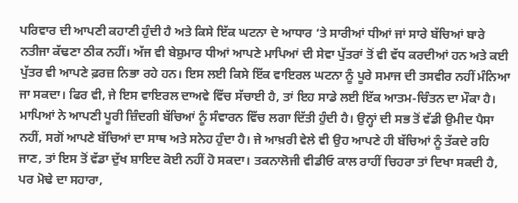ਪਰਿਵਾਰ ਦੀ ਆਪਣੀ ਕਹਾਣੀ ਹੁੰਦੀ ਹੈ ਅਤੇ ਕਿਸੇ ਇੱਕ ਘਟਨਾ ਦੇ ਆਧਾਰ ‘ਤੇ ਸਾਰੀਆਂ ਧੀਆਂ ਜਾਂ ਸਾਰੇ ਬੱਚਿਆਂ ਬਾਰੇ ਨਤੀਜਾ ਕੱਢਣਾ ਠੀਕ ਨਹੀਂ। ਅੱਜ ਵੀ ਬੇਸ਼ੁਮਾਰ ਧੀਆਂ ਆਪਣੇ ਮਾਪਿਆਂ ਦੀ ਸੇਵਾ ਪੁੱਤਰਾਂ ਤੋਂ ਵੀ ਵੱਧ ਕਰਦੀਆਂ ਹਨ ਅਤੇ ਕਈ ਪੁੱਤਰ ਵੀ ਆਪਣੇ ਫ਼ਰਜ਼ ਨਿਭਾ ਰਹੇ ਹਨ। ਇਸ ਲਈ ਕਿਸੇ ਇੱਕ ਵਾਇਰਲ ਘਟਨਾ ਨੂੰ ਪੂਰੇ ਸਮਾਜ ਦੀ ਤਸਵੀਰ ਨਹੀਂ ਮੰਨਿਆ ਜਾ ਸਕਦਾ। ਫਿਰ ਵੀ, ਜੇ ਇਸ ਵਾਇਰਲ ਦਾਅਵੇ ਵਿੱਚ ਸੱਚਾਈ ਹੈ, ਤਾਂ ਇਹ ਸਾਡੇ ਲਈ ਇੱਕ ਆਤਮ-ਚਿੰਤਨ ਦਾ ਮੌਕਾ ਹੈ। ਮਾਪਿਆਂ ਨੇ ਆਪਣੀ ਪੂਰੀ ਜ਼ਿੰਦਗੀ ਬੱਚਿਆਂ ਨੂੰ ਸੰਵਾਰਨ ਵਿੱਚ ਲਗਾ ਦਿੱਤੀ ਹੁੰਦੀ ਹੈ। ਉਨ੍ਹਾਂ ਦੀ ਸਭ ਤੋਂ ਵੱਡੀ ਉਮੀਦ ਪੈਸਾ ਨਹੀਂ, ਸਗੋਂ ਆਪਣੇ ਬੱਚਿਆਂ ਦਾ ਸਾਥ ਅਤੇ ਸਨੇਹ ਹੁੰਦਾ ਹੈ। ਜੇ ਆਖ਼ਰੀ ਵੇਲੇ ਵੀ ਉਹ ਆਪਣੇ ਹੀ ਬੱਚਿਆਂ ਨੂੰ ਤੱਕਦੇ ਰਹਿ ਜਾਣ, ਤਾਂ ਇਸ ਤੋਂ ਵੱਡਾ ਦੁੱਖ ਸ਼ਾਇਦ ਕੋਈ ਨਹੀਂ ਹੋ ਸਕਦਾ। ਤਕਨਾਲੋਜੀ ਵੀਡੀਓ ਕਾਲ ਰਾਹੀਂ ਚਿਹਰਾ ਤਾਂ ਦਿਖਾ ਸਕਦੀ ਹੈ, ਪਰ ਮੋਢੇ ਦਾ ਸਹਾਰਾ,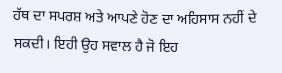ਹੱਥ ਦਾ ਸਪਰਸ਼ ਅਤੇ ਆਪਣੇ ਹੋਣ ਦਾ ਅਹਿਸਾਸ ਨਹੀਂ ਦੇ ਸਕਦੀ। ਇਹੀ ਉਹ ਸਵਾਲ ਹੈ ਜੋ ਇਹ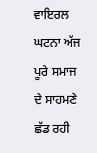ਵਾਇਰਲ ਘਟਨਾ ਅੱਜ ਪੂਰੇ ਸਮਾਜ ਦੇ ਸਾਹਮਣੇ ਛੱਡ ਰਹੀ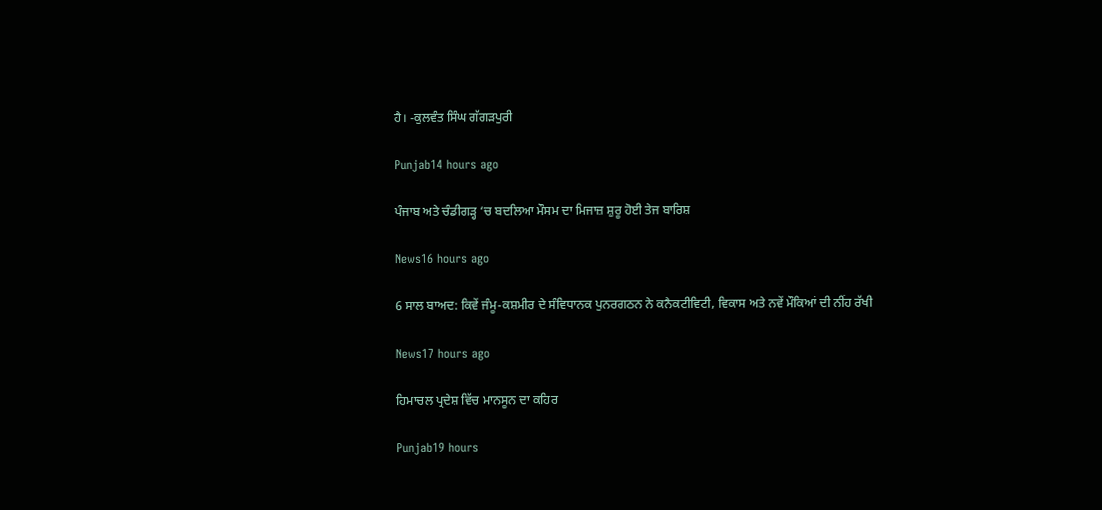ਹੈ। -ਕੁਲਵੰਤ ਸਿੰਘ ਗੱਗੜਪੁਰੀ

Punjab14 hours ago

ਪੰਜਾਬ ਅਤੇ ਚੰਡੀਗੜ੍ਹ ‘ਚ ਬਦਲਿਆ ਮੌਸਮ ਦਾ ਮਿਜਾਜ਼ ਸ਼ੁਰੂ ਹੋਈ ਤੇਜ ਬਾਰਿਸ਼

News16 hours ago

6 ਸਾਲ ਬਾਅਦ: ਕਿਵੇਂ ਜੰਮੂ-ਕਸ਼ਮੀਰ ਦੇ ਸੰਵਿਧਾਨਕ ਪੁਨਰਗਠਨ ਨੇ ਕਨੈਕਟੀਵਿਟੀ, ਵਿਕਾਸ ਅਤੇ ਨਵੇਂ ਮੌਕਿਆਂ ਦੀ ਨੀਂਹ ਰੱਖੀ

News17 hours ago

ਹਿਮਾਚਲ ਪ੍ਰਦੇਸ਼ ਵਿੱਚ ਮਾਨਸੂਨ ਦਾ ਕਹਿਰ

Punjab19 hours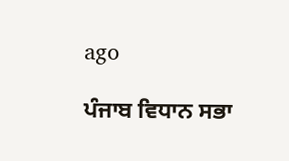ago

ਪੰਜਾਬ ਵਿਧਾਨ ਸਭਾ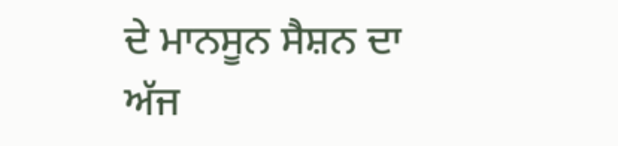ਦੇ ਮਾਨਸੂਨ ਸੈਸ਼ਨ ਦਾ ਅੱਜ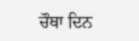ਚੌਥਾ ਦਿਨ